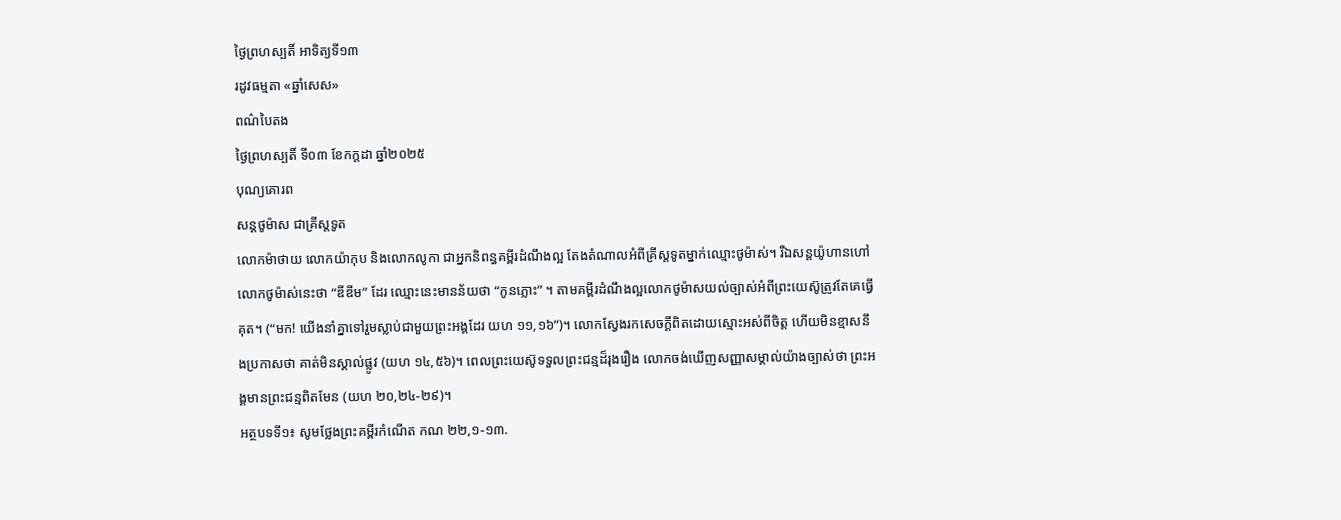ថ្ងៃព្រហស្បតិ៍ អាទិត្យទី១៣
រដូវធម្មតា «ឆ្នាំសេស»
ពណ៌បៃតង
ថ្ងៃព្រហស្បតិ៍ ទី០៣ ខែកក្ដដា ឆ្នាំ២០២៥
បុណ្យគោរព
សន្តថូម៉ាស ជាគ្រីស្តទូត
លោកម៉ាថាយ លោកយ៉ាកុប និងលោកលូកា ជាអ្នកនិពន្ធគម្ពីរដំណឹងល្អ តែងតំណាលអំពីគ្រីស្តទូតម្នាក់ឈ្មោះថូម៉ាស់។ រឺឯសន្តយ៉ូហានហៅលោកថូម៉ាស់នេះថា “ឌីឌីម” ដែរ ឈ្មោះនេះមានន័យថា “កូនភ្លោះ” ។ តាមគម្ពីរដំណឹងល្អលោកថូម៉ាសយល់ច្បាស់អំពីព្រះយេស៊ូត្រូវតែគេធ្វើគុត។ (“មក! យើងនាំគ្នាទៅរួមស្លាប់ជាមួយព្រះអង្គដែរ យហ ១១,១៦”)។ លោកស្វែងរកសេចក្តីពិតដោយស្មោះអស់ពីចិត្ត ហើយមិនខ្មាសនឹងប្រកាសថា គាត់មិនស្គាល់ផ្លូវ (យហ ១៤,៥៦)។ ពេលព្រះយេស៊ូទទួលព្រះជន្មដ៏រុងរឿង លោកចង់ឃើញសញ្ញាសម្គាល់យ៉ាងច្បាស់ថា ព្រះអង្គមានព្រះជន្មពិតមែន (យហ ២០,២៤-២៩)។
អត្ថបទទី១៖ សូមថ្លែងព្រះគម្ពីរកំណើត កណ ២២,១-១៣.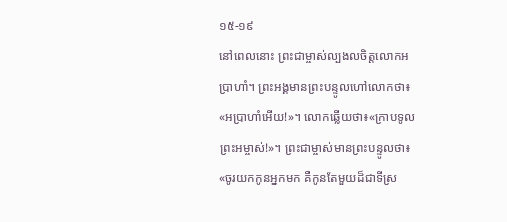១៥-១៩
នៅពេលនោះ ព្រះជាម្ចាស់ល្បងលចិត្តលោកអប្រាហាំ។ ព្រះអង្គមានព្រះបន្ទូលហៅលោកថា៖ «អប្រាហាំអើយ!»។ លោកឆ្លើយថា៖«ក្រាបទូលព្រះអម្ចាស់!»។ ព្រះជាម្ចាស់មានព្រះបន្ទូលថា៖ «ចូរយកកូនអ្នកមក គឺកូនតែមួយដ៏ជាទីស្រ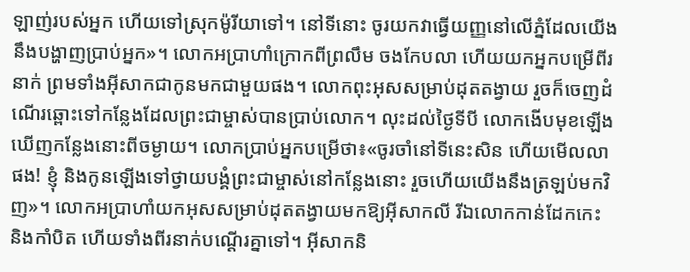ឡាញ់របស់អ្នក ហើយទៅស្រុកម៉ូរីយាទៅ។ នៅទីនោះ ចូរយកវាធ្វើយញ្ញនៅលើភ្នំដែលយើងនឹងបង្ហាញប្រាប់អ្នក»។ លោកអប្រាហាំក្រោកពីព្រលឹម ចងកែបលា ហើយយកអ្នកបម្រើពីរនាក់ ព្រមទាំងអ៊ីសាកជាកូនមកជាមួយផង។ លោកពុះអុសសម្រាប់ដុតតង្វាយ រួចក៏ចេញដំណើរឆ្ពោះទៅកន្លែងដែលព្រះជាម្ចាស់បានប្រាប់លោក។ លុះដល់ថ្ងៃទីបី លោកងើបមុខឡើងឃើញកន្លែងនោះពីចម្ងាយ។ លោកប្រាប់អ្នកបម្រើថា៖«ចូរចាំនៅទីនេះសិន ហើយមើលលាផង! ខ្ញុំ និងកូនឡើងទៅថ្វាយបង្គំព្រះជាម្ចាស់នៅកន្លែងនោះ រួចហើយយើងនឹងត្រឡប់មកវិញ»។ លោកអប្រាហាំយកអុសសម្រាប់ដុតតង្វាយមកឱ្យអ៊ីសាកលី រីឯលោកកាន់ដែកកេះ និងកាំបិត ហើយទាំងពីរនាក់បណ្តើរគ្នាទៅ។ អ៊ីសាកនិ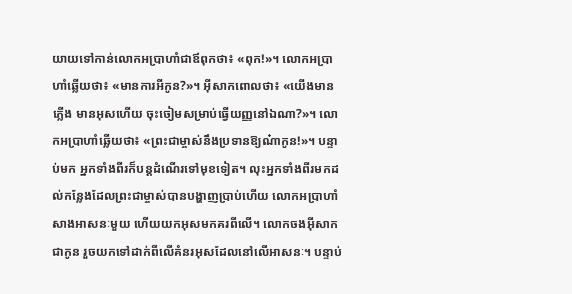យាយទៅកាន់លោកអប្រាហាំជាឪពុកថា៖ «ពុក!»។ លោកអប្រាហាំឆ្លើយថា៖ «មានការអីកូន?»។ អ៊ីសាកពោលថា៖ «យើងមានភ្លើង មានអុសហើយ ចុះចៀមសម្រាប់ធ្វើយញ្ញនៅឯណា?»។ លោកអប្រាហាំឆ្លើយថា៖ «ព្រះជាម្ចាស់នឹងប្រទានឱ្យណ៎ាកូន!»។ បន្ទាប់មក អ្នកទាំងពីរក៏បន្តដំណើរទៅមុខទៀត។ លុះអ្នកទាំងពីរមកដល់កន្លែងដែលព្រះជាម្ចាស់បានបង្ហាញប្រាប់ហើយ លោកអប្រាហាំសាងអាសនៈមួយ ហើយយកអុសមកគរពីលើ។ លោកចងអ៊ីសាកជាកូន រួចយកទៅដាក់ពីលើគំនរអុសដែលនៅលើអាសនៈ។ បន្ទាប់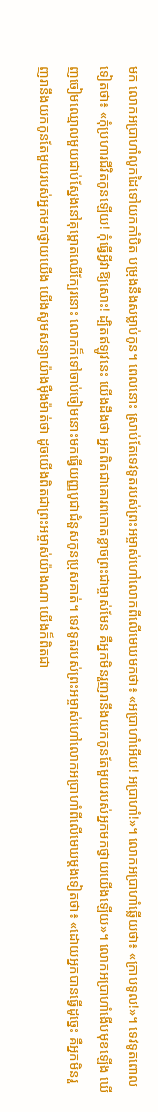មក លោកអប្រាហាំលូកដៃទៅយកកាំបិត បម្រុងនឹងសម្លាប់កូន។ ពេលនោះ ស្រាប់តែទេវទូតរបស់ព្រះអម្ចាស់ហៅលោកពីលើមេឃមកថា៖ «អប្រាហាំអើយ! អប្រាហាំ!»។ លោកអប្រាហាំឆ្លើយថា៖ «ក្រាបទូល!»។ ទេវទូតពោលទៀតថា៖ «កុំប្រហារជីវិតកូនឡើយ! កុំធ្វើអ្វីវាឱ្យសោះ! ដ្បិតឥឡូវនេះ យើងដឹងថា អ្នកពិតជាគោរពកោតខ្លាចព្រះជាម្ចាស់មែន គឺអ្នកមិនរួញរានឹងយកកូនតែមួយរបស់អ្នកមកថ្វាយយើងឡើយ»។ លោកអប្រាហាំងើបមុខឡើង ឃើញចៀមឈ្មោលមួយជាប់ស្នែងនៅគុម្ពោតឈើក្បែរនោះ លោកក៏ទៅចាប់ចៀមនោះមកធ្វើយញ្ញបូជាជំនួសកូនប្រុសគាត់។ ទេវទូតរបស់ព្រះអម្ចាស់ហៅលោកអប្រាហាំពីលើមេឃម្តងទៀតថា៖ «ដោយអ្នកបានធ្វើដូច្នេះ គឺអ្នកមិនរួញរានឹងយកកូនតែមួយរបស់អ្នកមកថ្វាយយើង យើងសូមសន្យាយ៉ាងម៉ឺងម៉ាត់ថា ដូចយើងពិតជាព្រះអម្ចាស់យ៉ាងណា យើងក៏ពិតជា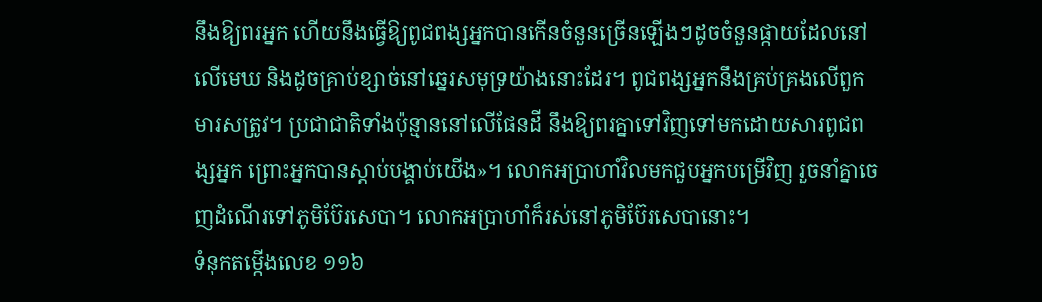នឹងឱ្យពរអ្នក ហើយនឹងធ្វើឱ្យពូជពង្សអ្នកបានកើនចំនួនច្រើនឡើងៗដូចចំនួនផ្កាយដែលនៅលើមេឃ និងដូចគ្រាប់ខ្សាច់នៅឆ្នេរសមុទ្រយ៉ាងនោះដែរ។ ពូជពង្សអ្នកនឹងគ្រប់គ្រងលើពួកមារសត្រូវ។ ប្រជាជាតិទាំងប៉ុន្មាននៅលើផែនដី នឹងឱ្យពរគ្នាទៅវិញទៅមកដោយសារពូជពង្សអ្នក ព្រោះអ្នកបានស្តាប់បង្គាប់យើង»។ លោកអប្រាហាំវិលមកជួបអ្នកបម្រើវិញ រួចនាំគ្នាចេញដំណើរទៅភូមិប៊ែរសេបា។ លោកអប្រាហាំក៏រស់នៅភូមិប៊ែរសេបានោះ។
ទំនុកតម្កើងលេខ ១១៦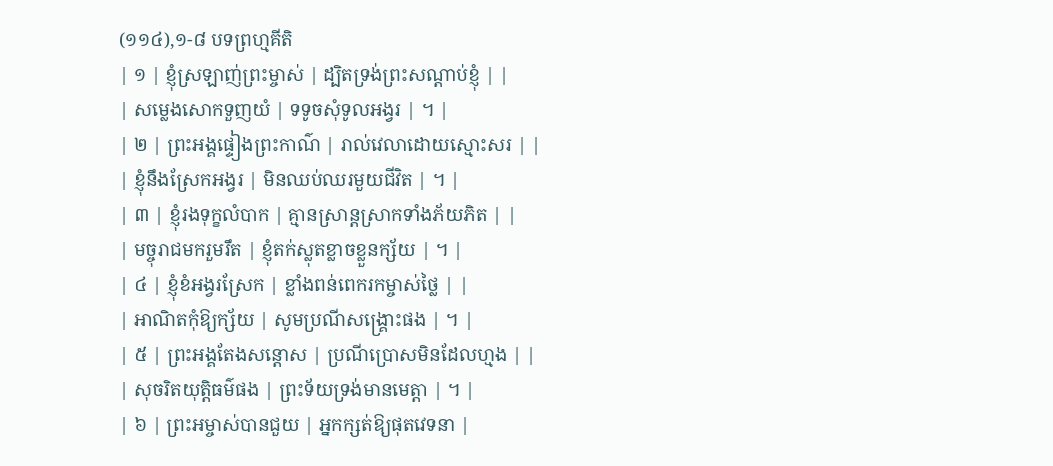(១១៤),១-៨ បទព្រហ្មគីតិ
| ១ | ខ្ញុំស្រឡាញ់ព្រះម្ចាស់ | ដ្បិតទ្រង់ព្រះសណ្តាប់ខ្ញុំ | |
| សម្លេងសោកទួញយំ | ទទូចសុំទូលអង្វរ | ។ |
| ២ | ព្រះអង្គផ្ទៀងព្រះកាណ៌ | រាល់វេលាដោយស្មោះសរ | |
| ខ្ញុំនឹងស្រែកអង្វរ | មិនឈប់ឈរមួយជីវិត | ។ |
| ៣ | ខ្ញុំរងទុក្ខលំបាក | គ្មានស្រាន្តស្រាកទាំងភ័យភិត | |
| មច្ចុរាជមករួមរឹត | ខ្ញុំតក់ស្លុតខ្លាចខ្លួនក្ស័យ | ។ |
| ៤ | ខ្ញុំខំអង្វរស្រែក | ខ្លាំងពន់ពេករកម្ចាស់ថ្លៃ | |
| អាណិតកុំឱ្យក្ស័យ | សូមប្រណីសង្គ្រោះផង | ។ |
| ៥ | ព្រះអង្គតែងសន្តោស | ប្រណីប្រោសមិនដែលហ្មង | |
| សុចរិតយុត្តិធម៌ផង | ព្រះទ័យទ្រង់មានមេត្តា | ។ |
| ៦ | ព្រះអម្ចាស់បានជួយ | អ្នកក្សត់ឱ្យផុតវេទនា |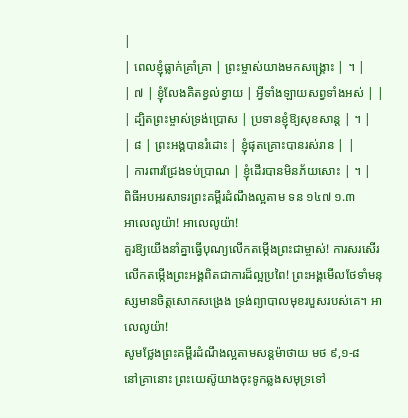|
| ពេលខ្ញុំធ្លាក់គ្រាំគ្រា | ព្រះម្ចាស់យាងមកសង្គ្រោះ | ។ |
| ៧ | ខ្ញុំលែងគិតខ្វល់ខ្វាយ | អ្វីទាំងឡាយសព្វទាំងអស់ | |
| ដ្បិតព្រះម្ចាស់ទ្រង់ប្រោស | ប្រទានខ្ញុំឱ្យសុខសាន្ត | ។ |
| ៨ | ព្រះអង្គបានរំដោះ | ខ្ញុំផុតគ្រោះបានរស់រាន | |
| ការពារជ្រែងទប់ប្រាណ | ខ្ញុំដើរបានមិនភ័យសោះ | ។ |
ពិធីអបអរសាទរព្រះគម្ពីរដំណឹងល្អតាម ទន ១៤៧ ១.៣
អាលេលូយ៉ា! អាលេលូយ៉ា!
គួរឱ្យយើងនាំគ្នាធ្វើបុណ្យលើកតម្កើងព្រះជាម្ចាស់! ការសរសើរលើកតម្កើងព្រះអង្គពិតជាការដ៏ល្អប្រពៃ! ព្រះអង្គមើលថែទាំមនុស្សមានចិត្តសោកសង្រេង ទ្រង់ព្យាបាលមុខរបួសរបស់គេ។ អាលេលូយ៉ា!
សូមថ្លែងព្រះគម្ពីរដំណឹងល្អតាមសន្តម៉ាថាយ មថ ៩,១-៨
នៅគ្រានោះ ព្រះយេស៊ូយាងចុះទូកឆ្លងសមុទ្រទៅ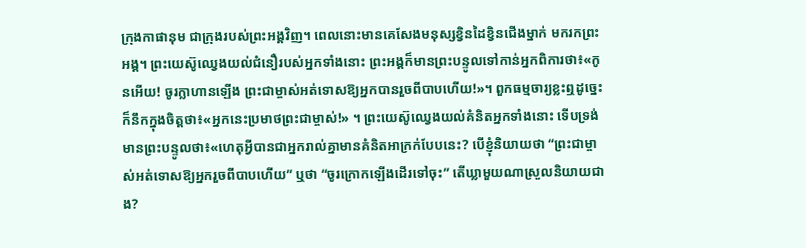ក្រុងកាផានុម ជាក្រុងរបស់ព្រះអង្គវិញ។ ពេលនោះមានគេសែងមនុស្សខ្វិនដៃខ្វិនជើងម្នាក់ មករកព្រះអង្គ។ ព្រះយេស៊ូឈ្វេងយល់ជំនឿរបស់អ្នកទាំងនោះ ព្រះអង្គក៏មានព្រះបន្ទូលទៅកាន់អ្នកពិការថា៖«កូនអើយ! ចូរក្លាហានឡើង ព្រះជាម្ចាស់អត់ទោសឱ្យអ្នកបានរួចពីបាបហើយ!»។ ពួកធម្មចារ្យខ្លះឮដូច្នេះ ក៏នឹកក្នុងចិត្តថា៖«អ្នកនេះប្រមាថព្រះជាម្ចាស់!» ។ ព្រះយេស៊ូឈ្វេងយល់គំនិតអ្នកទាំងនោះ ទើបទ្រង់មានព្រះបន្ទូលថា៖«ហេតុអ្វីបានជាអ្នករាល់គ្នាមានគំនិតអាក្រក់បែបនេះ? បើខ្ញុំនិយាយថា “ព្រះជាម្ចាស់អត់ទោសឱ្យអ្នករួចពីបាបហើយ” ឬថា “ចូរក្រោកឡើងដើរទៅចុះ” តើឃ្លាមួយណាស្រួលនិយាយជាង?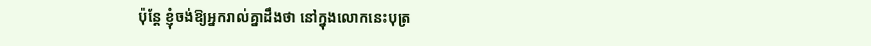ប៉ុន្តែ ខ្ញុំចង់ឱ្យអ្នករាល់គ្នាដឹងថា នៅក្នុងលោកនេះបុត្រ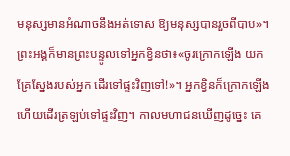មនុស្សមានអំណាចនឹងអត់ទោស ឱ្យមនុស្សបានរួចពីបាប»។ ព្រះអង្គក៏មានព្រះបន្ទូលទៅអ្នកខ្វិនថា៖«ចូរក្រោកឡើង យកគ្រែស្នែងរបស់អ្នក ដើរទៅផ្ទះវិញទៅ!»។ អ្នកខ្វិនក៏ក្រោកឡើង ហើយដើរត្រឡប់ទៅផ្ទះវិញ។ កាលមហាជនឃើញដូច្នេះ គេ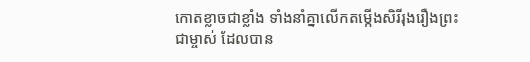កោតខ្លាចជាខ្លាំង ទាំងនាំគ្នាលើកតម្កើងសិរីរុងរឿងព្រះជាម្ចាស់ ដែលបាន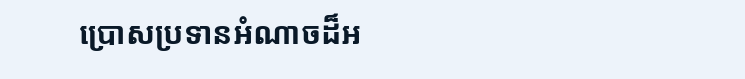ប្រោសប្រទានអំណាចដ៏អ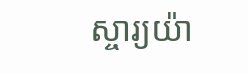ស្ចារ្យយ៉ា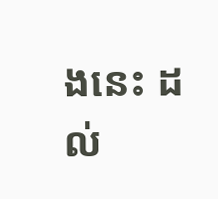ងនេះ ដល់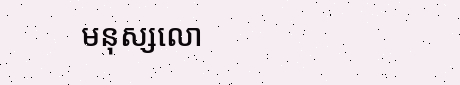មនុស្សលោ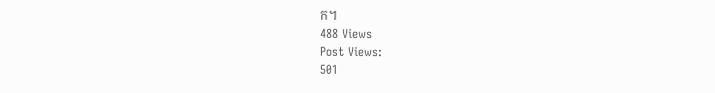ក។
488 Views
Post Views:
501